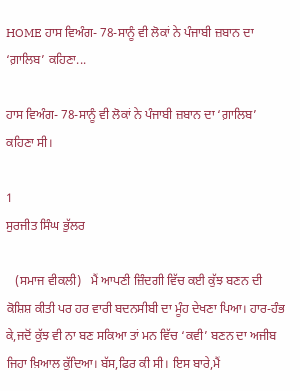HOME ਹਾਸ ਵਿਅੰਗ- 78-ਸਾਨੂੰ ਵੀ ਲੋਕਾਂ ਨੇ ਪੰਜਾਬੀ ਜ਼ਬਾਨ ਦਾ ‘ਗ਼ਾਲਿਬ’ ਕਹਿਣਾ...

ਹਾਸ ਵਿਅੰਗ- 78-ਸਾਨੂੰ ਵੀ ਲੋਕਾਂ ਨੇ ਪੰਜਾਬੀ ਜ਼ਬਾਨ ਦਾ ‘ਗ਼ਾਲਿਬ’ ਕਹਿਣਾ ਸੀ।

1
ਸੁਰਜੀਤ ਸਿੰਘ ਭੁੱਲਰ

   (ਸਮਾਜ ਵੀਕਲੀ)   ਮੈਂ ਆਪਣੀ ਜ਼ਿੰਦਗੀ ਵਿੱਚ ਕਈ ਕੁੱਝ ਬਣਨ ਦੀ ਕੋਸ਼ਿਸ਼ ਕੀਤੀ ਪਰ ਹਰ ਵਾਰੀ ਬਦਨਸੀਬੀ ਦਾ ਮੂੰਹ ਦੇਖਣਾ ਪਿਆ। ਹਾਰ-ਹੰਭ ਕੇ,ਜਦੋਂ ਕੁੱਝ ਵੀ ਨਾ ਬਣ ਸਕਿਆ ਤਾਂ ਮਨ ਵਿੱਚ ‘ਕਵੀ’ ਬਣਨ ਦਾ ਅਜੀਬ ਜਿਹਾ ਖ਼ਿਆਲ ਕੁੱਦਿਆ। ਬੱਸ,ਫਿਰ ਕੀ ਸੀ। ਇਸ ਬਾਰੇ,ਮੈਂ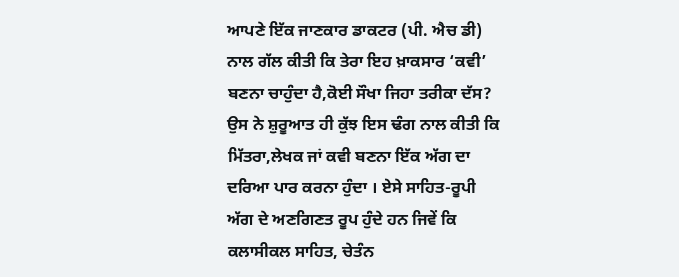ਆਪਣੇ ਇੱਕ ਜਾਣਕਾਰ ਡਾਕਟਰ (ਪੀ. ਐਚ ਡੀ) ਨਾਲ ਗੱਲ ਕੀਤੀ ਕਿ ਤੇਰਾ ਇਹ ਖ਼ਾਕਸਾਰ ‘ਕਵੀ’ ਬਣਨਾ ਚਾਹੁੰਦਾ ਹੈ,ਕੋਈ ਸੌਖਾ ਜਿਹਾ ਤਰੀਕਾ ਦੱਸ? ਉਸ ਨੇ ਸ਼ੁਰੂਆਤ ਹੀ ਕੁੱਝ ਇਸ ਢੰਗ ਨਾਲ ਕੀਤੀ ਕਿ ਮਿੱਤਰਾ,ਲੇਖਕ ਜਾਂ ਕਵੀ ਬਣਨਾ ਇੱਕ ਅੱਗ ਦਾ ਦਰਿਆ ਪਾਰ ਕਰਨਾ ਹੁੰਦਾ । ਏਸੇ ਸਾਹਿਤ-ਰੂਪੀ ਅੱਗ ਦੇ ਅਣਗਿਣਤ ਰੂਪ ਹੁੰਦੇ ਹਨ ਜਿਵੇਂ ਕਿ ਕਲਾਸੀਕਲ ਸਾਹਿਤ, ਚੇਤੰਨ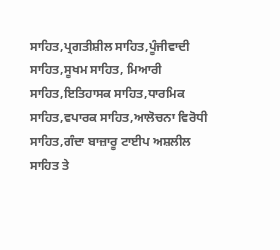ਸਾਹਿਤ,ਪ੍ਰਗਤੀਸ਼ੀਲ ਸਾਹਿਤ,ਪੂੰਜੀਵਾਦੀ ਸਾਹਿਤ,ਸੂਖਮ ਸਾਹਿਤ, ਮਿਆਰੀ ਸਾਹਿਤ,ਇਤਿਹਾਸਕ ਸਾਹਿਤ,ਧਾਰਮਿਕ ਸਾਹਿਤ,ਵਪਾਰਕ ਸਾਹਿਤ,ਆਲੋਚਨਾ ਵਿਰੋਧੀ ਸਾਹਿਤ,ਗੰਦਾ ਬਾਜ਼ਾਰੂ ਟਾਈਪ ਅਸ਼ਲੀਲ ਸਾਹਿਤ ਤੇ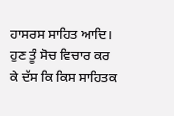ਹਾਸਰਸ ਸਾਹਿਤ ਆਦਿ। ਹੁਣ ਤੂੰ ਸੋਚ ਵਿਚਾਰ ਕਰ ਕੇ ਦੱਸ ਕਿ ਕਿਸ ਸਾਹਿਤਕ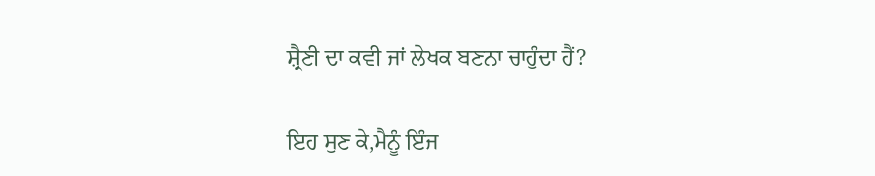ਸ਼੍ਰੈਣੀ ਦਾ ਕਵੀ ਜਾਂ ਲੇਖਕ ਬਣਨਾ ਚਾਹੁੰਦਾ ਹੈਂ?

ਇਹ ਸੁਣ ਕੇ,ਮੈਨੂੰ ਇੰਜ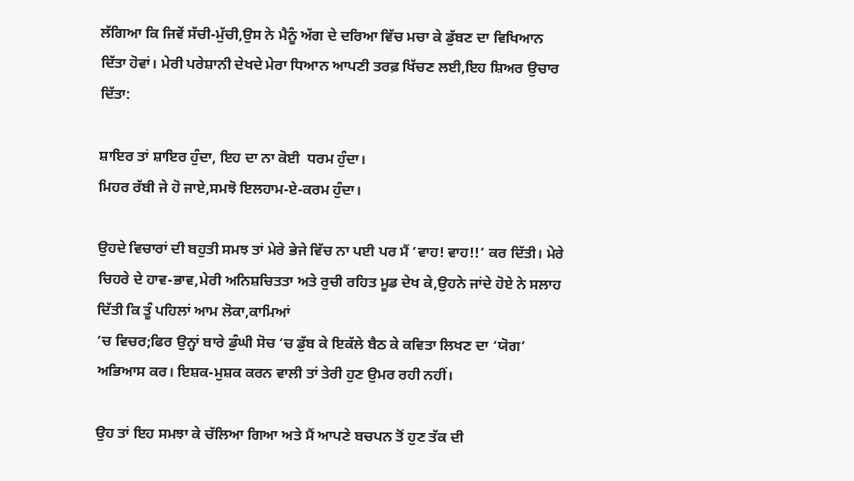ਲੱਗਿਆ ਕਿ ਜਿਵੇਂ ਸੱਚੀ-ਮੁੱਚੀ,ਉਸ ਨੇ ਮੈਨੂੰ ਅੱਗ ਦੇ ਦਰਿਆ ਵਿੱਚ ਮਚਾ ਕੇ ਡੁੱਬਣ ਦਾ ਵਿਖਿਆਨ ਦਿੱਤਾ ਹੋਵਾਂ। ਮੇਰੀ ਪਰੇਸ਼ਾਨੀ ਦੇਖਦੇ ਮੇਰਾ ਧਿਆਨ ਆਪਣੀ ਤਰਫ਼ ਖਿੱਚਣ ਲਈ,ਇਹ ਸ਼ਿਅਰ ਉਚਾਰ ਦਿੱਤਾ:

ਸ਼ਾਇਰ ਤਾਂ ਸ਼ਾਇਰ ਹੁੰਦਾ, ਇਹ ਦਾ ਨਾ ਕੋਈ  ਧਰਮ ਹੁੰਦਾ।
ਮਿਹਰ ਰੱਬੀ ਜੇ ਹੋ ਜਾਏ,ਸਮਝੋ ਇਲਹਾਮ-ਏ-ਕਰਮ ਹੁੰਦਾ।

ਉਹਦੇ ਵਿਚਾਰਾਂ ਦੀ ਬਹੁਤੀ ਸਮਝ ਤਾਂ ਮੇਰੇ ਭੇਜੇ ਵਿੱਚ ਨਾ ਪਈ ਪਰ ਮੈਂ ‘ਵਾਹ! ਵਾਹ!!’ ਕਰ ਦਿੱਤੀ। ਮੇਰੇ ਚਿਹਰੇ ਦੇ ਹਾਵ-ਭਾਵ,ਮੇਰੀ ਅਨਿਸ਼ਚਿਤਤਾ ਅਤੇ ਰੁਚੀ ਰਹਿਤ ਮੂਡ ਦੇਖ ਕੇ,ਉਹਨੇ ਜਾਂਦੇ ਹੋਏ ਨੇ ਸਲਾਹ ਦਿੱਤੀ ਕਿ ਤੂੰ ਪਹਿਲਾਂ ਆਮ ਲੋਕਾ,ਕਾਮਿਆਂ
‘ਚ ਵਿਚਰ;ਫਿਰ ਉਨ੍ਹਾਂ ਬਾਰੇ ਡੁੰਘੀ ਸੋਚ ‘ਚ ਡੁੱਬ ਕੇ ਇਕੱਲੇ ਬੈਠ ਕੇ ਕਵਿਤਾ ਲਿਖਣ ਦਾ ‘ਯੋਗ’ ਅਭਿਆਸ ਕਰ। ਇਸ਼ਕ-ਮੁਸ਼ਕ ਕਰਨ ਵਾਲੀ ਤਾਂ ਤੇਰੀ ਹੁਣ ਉਮਰ ਰਹੀ ਨਹੀਂ।

ਉਹ ਤਾਂ ਇਹ ਸਮਝਾ ਕੇ ਚੱਲਿਆ ਗਿਆ ਅਤੇ ਮੈਂ ਆਪਣੇ ਬਚਪਨ ਤੋਂ ਹੁਣ ਤੱਕ ਦੀ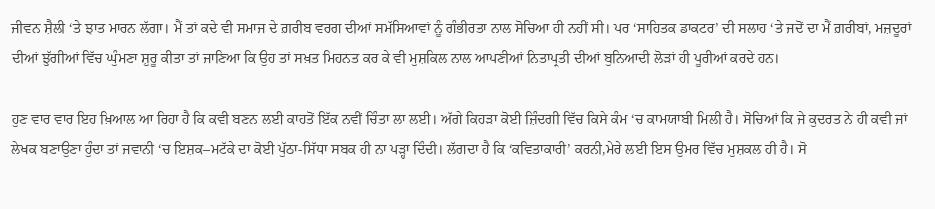ਜੀਵਨ ਸ਼ੈਲੀ ‘ਤੇ ਝਾਤ ਮਾਰਨ ਲੱਗਾ। ਮੈਂ ਤਾਂ ਕਦੇ ਵੀ ਸਮਾਜ ਦੇ ਗ਼ਰੀਬ ਵਰਗ ਦੀਆਂ ਸਮੱਸਿਆਵਾਂ ਨੂੰ ਗੰਭੀਰਤਾ ਨਾਲ ਸੋਚਿਆ ਹੀ ਨਹੀਂ ਸੀ। ਪਰ ‘ਸਾਹਿਤਕ ਡਾਕਟਰ’ ਦੀ ਸਲਾਹ ‘ਤੇ ਜਦੋਂ ਦਾ ਮੈਂ ਗ਼ਰੀਬਾਂ, ਮਜ਼ਦੂਰਾਂ ਦੀਆਂ ਝੁੱਗੀਆਂ ਵਿੱਚ ਘੁੰਮਣਾ ਸ਼ੁਰੂ ਕੀਤਾ ਤਾਂ ਜਾਣਿਆ ਕਿ ਉਹ ਤਾਂ ਸਖ਼ਤ ਮਿਹਨਤ ਕਰ ਕੇ ਵੀ ਮੁਸ਼ਕਿਲ ਨਾਲ ਆਪਣੀਆਂ ਨਿਤਾਪ੍ਰਤੀ ਦੀਆਂ ਬੁਨਿਆਦੀ ਲੋੜਾਂ ਹੀ ਪੂਰੀਆਂ ਕਰਦੇ ਹਨ।

ਹੁਣ ਵਾਰ ਵਾਰ ਇਹ ਖ਼ਿਆਲ ਆ ਰਿਹਾ ਹੈ ਕਿ ਕਵੀ ਬਣਨ ਲਈ ਕਾਹਤੋਂ ਇੱਕ ਨਵੀਂ ਚਿੰਤਾ ਲਾ ਲਈ। ਅੱਗੇ ਕਿਹੜਾ ਕੋਈ ਜ਼ਿੰਦਗੀ ਵਿੱਚ ਕਿਸੇ ਕੰਮ ‘ਚ ਕਾਮਯਾਬੀ ਮਿਲੀ ਹੈ। ਸੋਚਿਆਂ ਕਿ ਜੇ ਕੁਦਰਤ ਨੇ ਹੀ ਕਵੀ ਜਾਂ ਲੇਖਕ ਬਣਾਉਣਾ ਹੁੰਦਾ ਤਾਂ ਜਵਾਨੀ ‘ਚ ਇਸ਼ਕ–ਮਟੱਕੇ ਦਾ ਕੋਈ ਪੁੱਠਾ-ਸਿੱਧਾ ਸਬਕ ਹੀ ਨਾ ਪੜ੍ਹਾ ਦਿੰਦੀ। ਲੱਗਦਾ ਹੈ ਕਿ ‘ਕਵਿਤਾਕਾਰੀ’ ਕਰਨੀ,ਮੇਰੇ ਲਈ ਇਸ ਉਮਰ ਵਿੱਚ ਮੁਸ਼ਕਲ ਹੀ ਹੈ। ਸੋ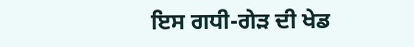ਇਸ ਗਧੀ-ਗੇੜ ਦੀ ਖੇਡ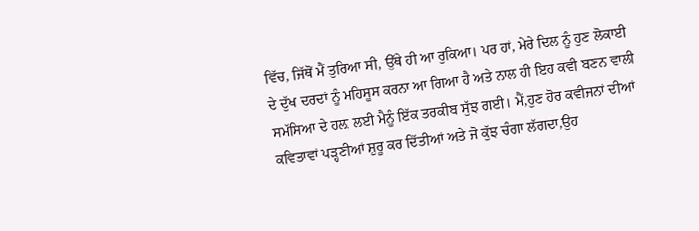ਵਿੱਚ, ਜਿੱਥੋਂ ਮੈਂ ਤੁਰਿਆ ਸੀ, ਉੱਥੇ ਹੀ ਆ ਰੁਕਿਆ। ਪਰ ਹਾਂ, ਮੇਰੇ ਦਿਲ ਨੂੰ ਹੁਣ ਲੋਕਾਈ ਦੇ ਦੁੱਖ ਦਰਦਾਂ ਨੂੰ ਮਹਿਸੂਸ ਕਰਨਾ ਆ ਗਿਆ ਹੈ ਅਤੇ ਨਾਲ ਹੀ ਇਹ ਕਵੀ ਬਣਨ ਵਾਲੀ ਸਮੱਸਿਆ ਦੇ ਹਲ਼ ਲਈ ਮੈਨੂੰ ਇੱਕ ਤਰਕੀਬ ਸੁੱਝ ਗਈ। ਮੈਂ,ਹੁਣ ਹੋਰ ਕਵੀਜਨਾਂ ਦੀਆਂ ਕਵਿਤਾਵਾਂ ਪੜ੍ਹਣੀਆਂ ਸ਼ੁਰੂ ਕਰ ਦਿੱਤੀਆਂ ਅਤੇ ਜੋ ਕੁੱਝ ਚੰਗਾ ਲੱਗਦਾ,ਉਹ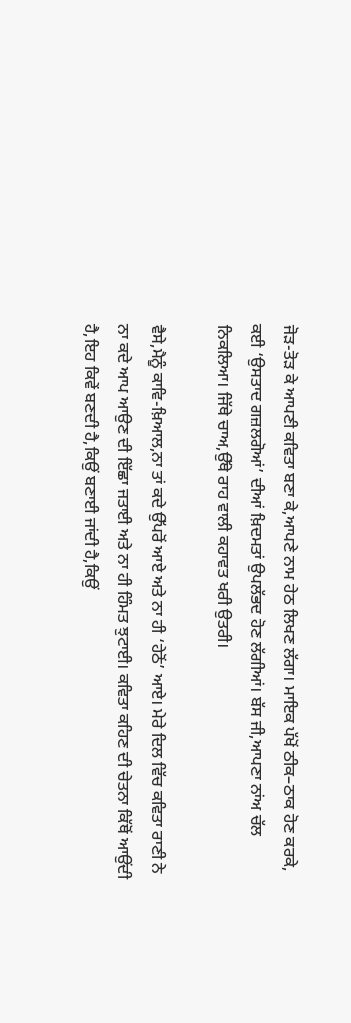ਜੋੜ-ਤੋੜ ਕੇ ਆਪਣੀ ਕਵਿਤਾ ਬਣਾ ਕੇ,ਆਪਣੇ ਨਾਮ ਹੇਠ ਲਿਖਣ ਲੱਗਾ। ਮਾਇਕ ਪੱਖੋਂ ਠੀਕ–ਠਾਕ ਹੋਣ ਕਰਕੇ, ਕਈ ‘ਉਸਤਾਦ ਗਜ਼ਲਗੋਆਂ’ ਦੀਆਂ ਖ਼ਿਦਮਤਾਂ ਉਪਲੱਭਦ ਹੋਣ ਲੱਗੀਆਂ। ਬੱਸ ਜੀ,ਆਪਣਾ ਨਾਂਅ ਚੱਲ ਨਿਕਲਿਆ। ਜਿੱਥੇ ਚਾਅ,ਉੱਥੇ ਰਾਹ ਵਾਲੀ ਕਹਾਵਤ ਖਰੀ ਉਤਰੀ।

ਵੈਸੇ,ਮੈਨੂੰ ਕਾਵਿ-ਖ਼ਿਆਲ,ਨਾ ਤਾਂ ਕਦੇ ਉੱਪਰੋਂ ਆਏ ਅਤੇ ਨਾ ਹੀ ‘ਹੇਠੋਂ’ ਆਏ। ਮੇਰੇ ਦਿਲ ਵਿੱਚ ਕਵਿਤਾ ਰਾਣੀ ਨੇ ਨਾ ਕਦੇ ਆਪ ਆਉਣ ਦੀ ਇੱਛਾ ਜਤਾਈ ਅਤੇ ਨਾ ਹੀ ਹਿੰਮਤ ਝੁਟਾਈ। ਕਵਿਤਾ ਕਹਿਣ ਦੀ ਚੇਤਨਾ ਕਿੱਥੋਂ ਆਉਂਦੀ ਹੈ,ਇਹ ਕਿਵੇਂ ਬਣਦੀ ਹੈ,ਕਿਉਂ ਬਣਾਈ ਜਾਂਦੀ ਹੈ,ਕਿਉਂ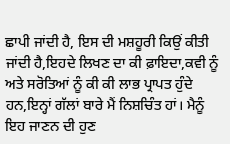ਛਾਪੀ ਜਾਂਦੀ ਹੈ, ਇਸ ਦੀ ਮਸ਼ਹੂਰੀ ਕਿਉਂ ਕੀਤੀ ਜਾਂਦੀ ਹੈ,ਇਹਦੇ ਲਿਖਣ ਦਾ ਕੀ ਫ਼ਾਇਦਾ,ਕਵੀ ਨੂੰ ਅਤੇ ਸਰੋਤਿਆਂ ਨੂੰ ਕੀ ਕੀ ਲਾਭ ਪ੍ਰਾਪਤ ਹੁੰਦੇ ਹਨ,ਇਨ੍ਹਾਂ ਗੱਲਾਂ ਬਾਰੇ ਮੈਂ ਨਿਸ਼ਚਿੰਤ ਹਾਂ। ਮੈਨੂੰ ਇਹ ਜਾਣਨ ਦੀ ਹੁਣ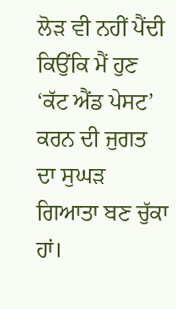ਲੋੜ ਵੀ ਨਹੀਂ ਪੈਂਦੀ ਕਿਉਂਕਿ ਮੈਂ ਹੁਣ ‘ਕੱਟ ਐਂਡ ਪੇਸਟ’ ਕਰਨ ਦੀ ਜੁਗਤ ਦਾ ਸੁਘੜ ਗਿਆਤਾ ਬਣ ਚੁੱਕਾ ਹਾਂ।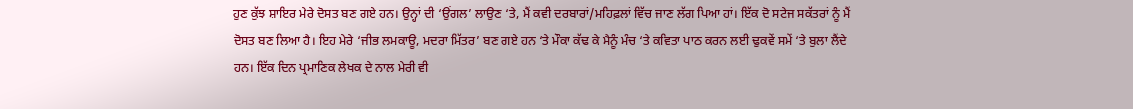ਹੁਣ ਕੁੱਝ ਸ਼ਾਇਰ ਮੇਰੇ ਦੋਸਤ ਬਣ ਗਏ ਹਨ। ਉਨ੍ਹਾਂ ਦੀ ‘ਉਂਗਲ’ ਲਾਉਣ ‘ਤੇ, ਮੈਂ ਕਵੀ ਦਰਬਾਰਾਂ/ਮਹਿਫ਼ਲਾਂ ਵਿੱਚ ਜਾਣ ਲੱਗ ਪਿਆ ਹਾਂ। ਇੱਕ ਦੋ ਸਟੇਜ ਸਕੱਤਰਾਂ ਨੂੰ ਮੈਂ ਦੋਸਤ ਬਣ ਲਿਆ ਹੈ। ਇਹ ਮੇਰੇ ‘ਜੀਭ ਲਮਕਾਊ, ਮਦਰਾ ਮਿੱਤਰ’ ਬਣ ਗਏ ਹਨ ‘ਤੇ ਮੌਕਾ ਕੱਢ ਕੇ ਮੈਨੂੰ ਮੰਚ ‘ਤੇ ਕਵਿਤਾ ਪਾਠ ਕਰਨ ਲਈ ਢੁਕਵੇਂ ਸਮੇਂ ‘ਤੇ ਬੁਲਾ ਲੈਂਦੇ ਹਨ। ਇੱਕ ਦਿਨ ਪ੍ਰਮਾਣਿਕ ਲੇਖਕ ਦੇ ਨਾਲ ਮੇਰੀ ਵੀ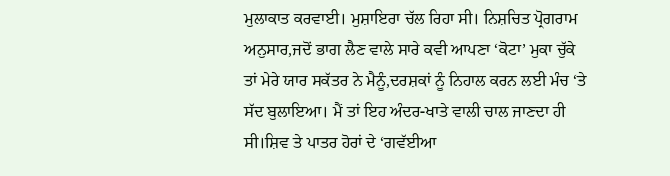ਮੁਲਾਕਾਤ ਕਰਵਾਈ। ਮੁਸ਼ਾਇਰਾ ਚੱਲ ਰਿਹਾ ਸੀ। ਨਿਸ਼ਚਿਤ ਪ੍ਰੋਗਰਾਮ ਅਨੁਸਾਰ,ਜਦੋਂ ਭਾਗ ਲੈਣ ਵਾਲੇ ਸਾਰੇ ਕਵੀ ਆਪਣਾ ‘ਕੋਟਾ’ ਮੁਕਾ ਚੁੱਕੇ ਤਾਂ ਮੇਰੇ ਯਾਰ ਸਕੱਤਰ ਨੇ ਮੈਨੂੰ,ਦਰਸ਼ਕਾਂ ਨੂੰ ਨਿਹਾਲ ਕਰਨ ਲਈ ਮੰਚ ‘ਤੇ ਸੱਦ ਬੁਲਾਇਆ। ਮੈਂ ਤਾਂ ਇਹ ਅੰਦਰ-ਖਾਤੇ ਵਾਲੀ ਚਾਲ ਜਾਣਦਾ ਹੀ ਸੀ।ਸ਼ਿਵ ਤੇ ਪਾਤਰ ਹੋਰਾਂ ਦੇ ‘ਗਵੱਈਆ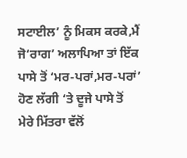ਸਟਾਈਲ’ ਨੂੰ ਮਿਕਸ ਕਰਕੇ,ਮੈਂ ਜੋ‘ਰਾਗ’ ਅਲਾਪਿਆ ਤਾਂ ਇੱਕ ਪਾਸੇ ਤੋਂ ‘ਮਰ-ਪਰਾਂ,ਮਰ-ਪਰਾਂ’ ਹੋਣ ਲੱਗੀ ‘ਤੇ ਦੂਜੇ ਪਾਸੇ ਤੋਂ  ਮੇਰੇ ਮਿੱਤਰਾ ਵੱਲੋਂ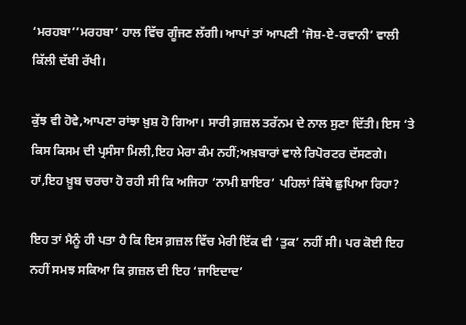‘ਮਰਹਬਾ’’ਮਰਹਬਾ’ ਹਾਲ ਵਿੱਚ ਗੂੰਜਣ ਲੱਗੀ। ਆਪਾਂ ਤਾਂ ਆਪਣੀ ‘ਜੋਸ਼-ਏ-ਰਵਾਨੀ’ ਵਾਲੀ ਕਿੱਲੀ ਦੱਬੀ ਰੱਖੀ।

ਕੁੱਝ ਵੀ ਹੋਵੇ,ਆਪਣਾ ਰਾਂਝਾ ਖ਼ੁਸ਼ ਹੋ ਗਿਆ। ਸਾਰੀ ਗ਼ਜ਼ਲ ਤਰੱਨਮ ਦੇ ਨਾਲ ਸੁਣਾ ਦਿੱਤੀ। ਇਸ ‘ਤੇ ਕਿਸ ਕਿਸਮ ਦੀ ਪ੍ਰਸੰਸਾ ਮਿਲੀ,ਇਹ ਮੇਰਾ ਕੰਮ ਨਹੀਂ;ਅਖ਼ਬਾਰਾਂ ਵਾਲੇ ਰਿਪੋਰਟਰ ਦੱਸਣਗੇ। ਹਾਂ,ਇਹ ਖ਼ੂਬ ਚਰਚਾ ਹੋ ਰਹੀ ਸੀ ਕਿ ਅਜਿਹਾ ‘ਨਾਮੀ ਸ਼ਾਇਰ’ ਪਹਿਲਾਂ ਕਿੱਥੇ ਛੁਪਿਆ ਰਿਹਾ?

ਇਹ ਤਾਂ ਮੈਨੂੰ ਹੀ ਪਤਾ ਹੈ ਕਿ ਇਸ ਗ਼ਜ਼ਲ ਵਿੱਚ ਮੇਰੀ ਇੱਕ ਵੀ ‘ਤੁਕ’ ਨਹੀਂ ਸੀ। ਪਰ ਕੋਈ ਇਹ ਨਹੀਂ ਸਮਝ ਸਕਿਆ ਕਿ ਗ਼ਜ਼ਲ ਦੀ ਇਹ ‘ਜਾਇਦਾਦ’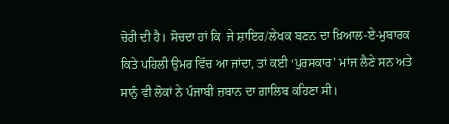ਚੋਰੀ ਦੀ ਹੈ। ਸੋਚਦਾ ਹਾਂ ਕਿ  ਜੇ ਸ਼ਾਇਰ/ਲੇਖਕ ਬਣਨ ਦਾ ਖ਼ਿਆਲ-ਏ-ਮੁਬਾਰਕ ਕਿਤੇ ਪਹਿਲੀ ਉਮਰ ਵਿੱਚ ਆ ਜਾਂਦਾ, ਤਾਂ ਕਈ ‘ਪੁਰਸਕਾਰ’ ਮਾਂਜ ਲੈਣੇ ਸਨ ਅਤੇ ਸਾਨੁੰ ਵੀ ਲੋਕਾਂ ਨੇ ਪੰਜਾਬੀ ਜ਼ਬਾਨ ਦਾ ਗ਼ਾਲਿਬ ਕਹਿਣਾ ਸੀ।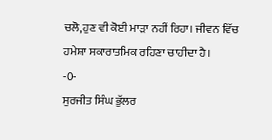ਚਲੋ,ਹੁਣ ਵੀ ਕੋਈ ਮਾੜਾ ਨਹੀਂ ਰਿਹਾ। ਜੀਵਨ ਵਿੱਚ ਹਮੇਸ਼ਾ ਸਕਾਰਾਤਮਿਕ ਰਹਿਣਾ ਚਾਹੀਦਾ ਹੈ।
-0-
ਸੁਰਜੀਤ ਸਿੰਘ ਭੁੱਲਰ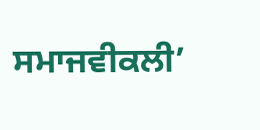ਸਮਾਜਵੀਕਲੀ’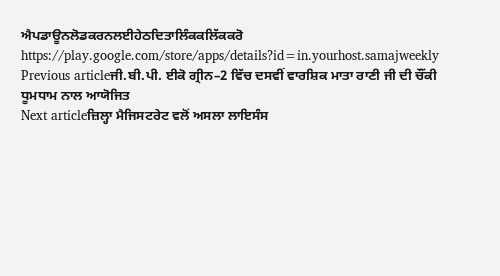ਐਪਡਾਊਨਲੋਡਕਰਨਲਈਹੇਠਦਿਤਾਲਿੰਕਕਲਿੱਕਕਰੋ
https://play.google.com/store/apps/details?id=in.yourhost.samajweekly
Previous articleਜੀ.ਬੀ.ਪੀ. ਈਕੋ ਗ੍ਰੀਨ–2 ਵਿੱਚ ਦਸਵੀਂ ਵਾਰਸ਼ਿਕ ਮਾਤਾ ਰਾਣੀ ਜੀ ਦੀ ਚੌਂਕੀ ਧੂਮਧਾਮ ਨਾਲ ਆਯੋਜਿਤ
Next articleਜ਼ਿਲ੍ਹਾ ਮੈਜਿਸਟਰੇਟ ਵਲੋਂ ਅਸਲਾ ਲਾਇਸੰਸ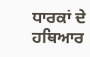ਧਾਰਕਾਂ ਦੇ ਹਥਿਆਰ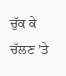ਚੁੱਕ ਕੇ ਚੱਲਣ ’ਤੇ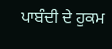ਪਾਬੰਦੀ ਦੇ ਹੁਕਮ